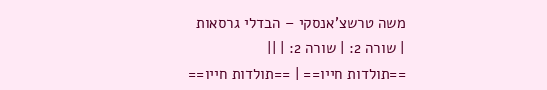משה טרשצ'אנסקי – הבדלי גרסאות
| שורה 2: | שורה 2: | ||
==תולדות חייו== | ==תולדות חייו==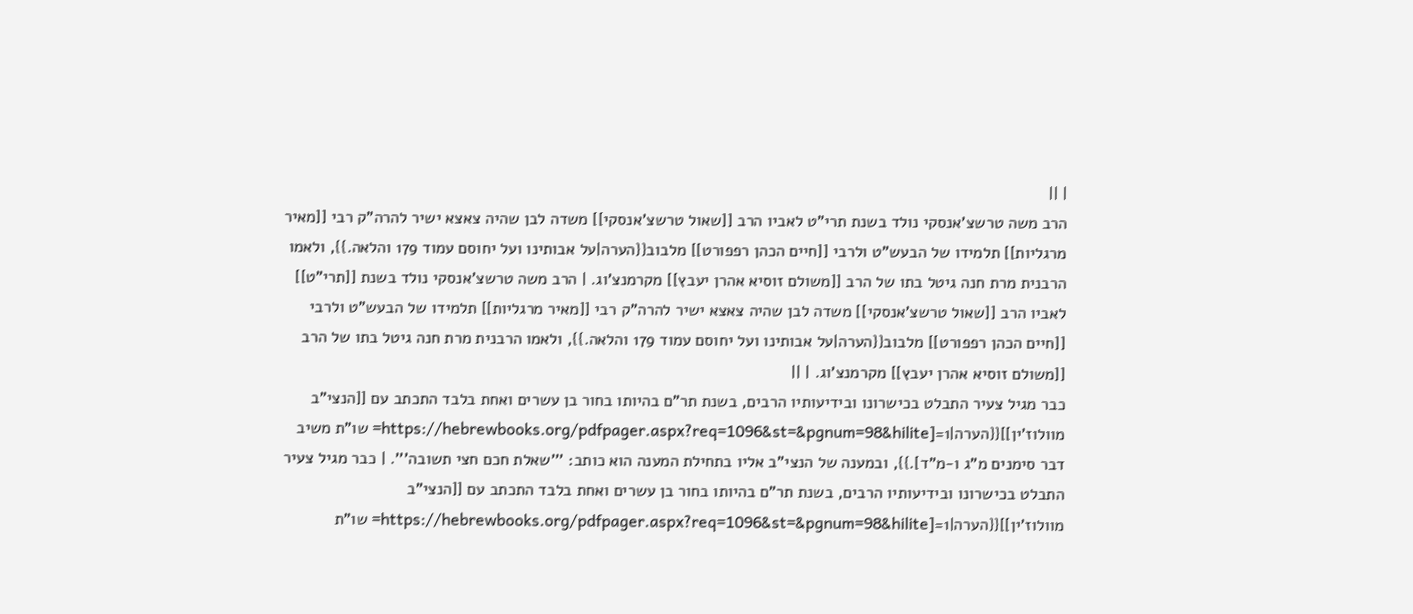| ||
הרב משה טרשצ'אנסקי נולד בשנת תרי"ט לאביו הרב [[שאול טרשצ'אנסקי]] משדה לבן שהיה צאצא ישיר להרה"ק רבי [[מאיר מרגליות]] תלמידו של הבעש"ט ולרבי [[חיים הכהן רפפורט]] מלבוב{{הערה|על אבותינו ועל יחוסם עמוד 179 והלאה.}}, ולאמו הרבנית מרת חנה גיטל בתו של הרב [[משולם זוסיא אהרן יעבץ]] מקרמנצ'וג. | הרב משה טרשצ'אנסקי נולד בשנת [[תרי"ט]] לאביו הרב [[שאול טרשצ'אנסקי]] משדה לבן שהיה צאצא ישיר להרה"ק רבי [[מאיר מרגליות]] תלמידו של הבעש"ט ולרבי [[חיים הכהן רפפורט]] מלבוב{{הערה|על אבותינו ועל יחוסם עמוד 179 והלאה.}}, ולאמו הרבנית מרת חנה גיטל בתו של הרב [[משולם זוסיא אהרן יעבץ]] מקרמנצ'וג. | ||
כבר מגיל צעיר התבלט בכישרונו ובידיעותיו הרבים, בשנת תר"ם בהיותו בחור בן עשרים ואחת בלבד התכתב עם [[הנצי"ב מוולוז'ין]]{{הערה|1=[https://hebrewbooks.org/pdfpager.aspx?req=1096&st=&pgnum=98&hilite= שו"ת משיב דבר סימנים מ"ג ו-מ"ד].}}, ובמענה של הנצי"ב אליו בתחילת המענה הוא כותב: '''שאלת חכם חצי תשובה'''. | כבר מגיל צעיר התבלט בכישרונו ובידיעותיו הרבים, בשנת תר"ם בהיותו בחור בן עשרים ואחת בלבד התכתב עם [[הנצי"ב מוולוז'ין]]{{הערה|1=[https://hebrewbooks.org/pdfpager.aspx?req=1096&st=&pgnum=98&hilite= שו"ת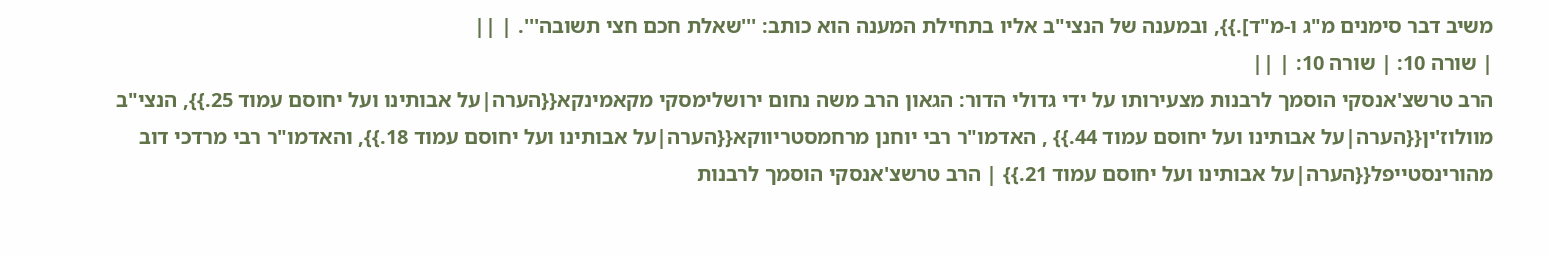משיב דבר סימנים מ"ג ו-מ"ד].}}, ובמענה של הנצי"ב אליו בתחילת המענה הוא כותב: '''שאלת חכם חצי תשובה'''. | ||
| שורה 10: | שורה 10: | ||
הרב טרשצ'אנסקי הוסמך לרבנות מצעירותו על ידי גדולי הדור: הגאון הרב משה נחום ירושלימסקי מקאמינקא{{הערה|על אבותינו ועל יחוסם עמוד 25.}}, הנצי"ב מוולוז'ין{{הערה|על אבותינו ועל יחוסם עמוד 44.}} , האדמו"ר רבי יוחנן מרחמסטריווקא{{הערה|על אבותינו ועל יחוסם עמוד 18.}}, והאדמו"ר רבי מרדכי דוב מהורינסטייפל{{הערה|על אבותינו ועל יחוסם עמוד 21.}} | הרב טרשצ'אנסקי הוסמך לרבנות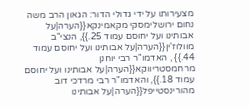מצעירותו על ידי גדולי הדור: הגאון הרב משה נחום ירושלימסקי מקאמינקא{{הערה|על אבותינו ועל יחוסם עמוד 25.}}, הנצי"ב מוולוז'ין{{הערה|על אבותינו ועל יחוסם עמוד 44.}} , האדמו"ר רבי יוחנן מרחמסטריווקא{{הערה|על אבותינו ועל יחוסם עמוד 18.}}, והאדמו"ר רבי מרדכי דוב מהורינסטייפל{{הערה|על אבותינו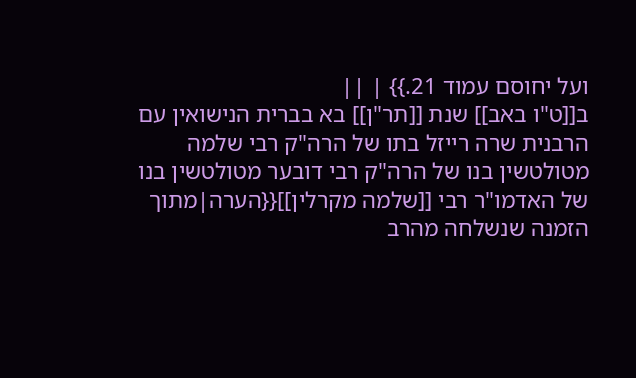ועל יחוסם עמוד 21.}} | ||
ב[[ט"ו באב]] שנת [[תר"ן]] בא בברית הנישואין עם הרבנית שרה רייזל בתו של הרה"ק רבי שלמה מטולטשין בנו של הרה"ק רבי דובער מטולטשין בנו של האדמו"ר רבי [[שלמה מקרלין]]{{הערה|מתוך הזמנה שנשלחה מהרב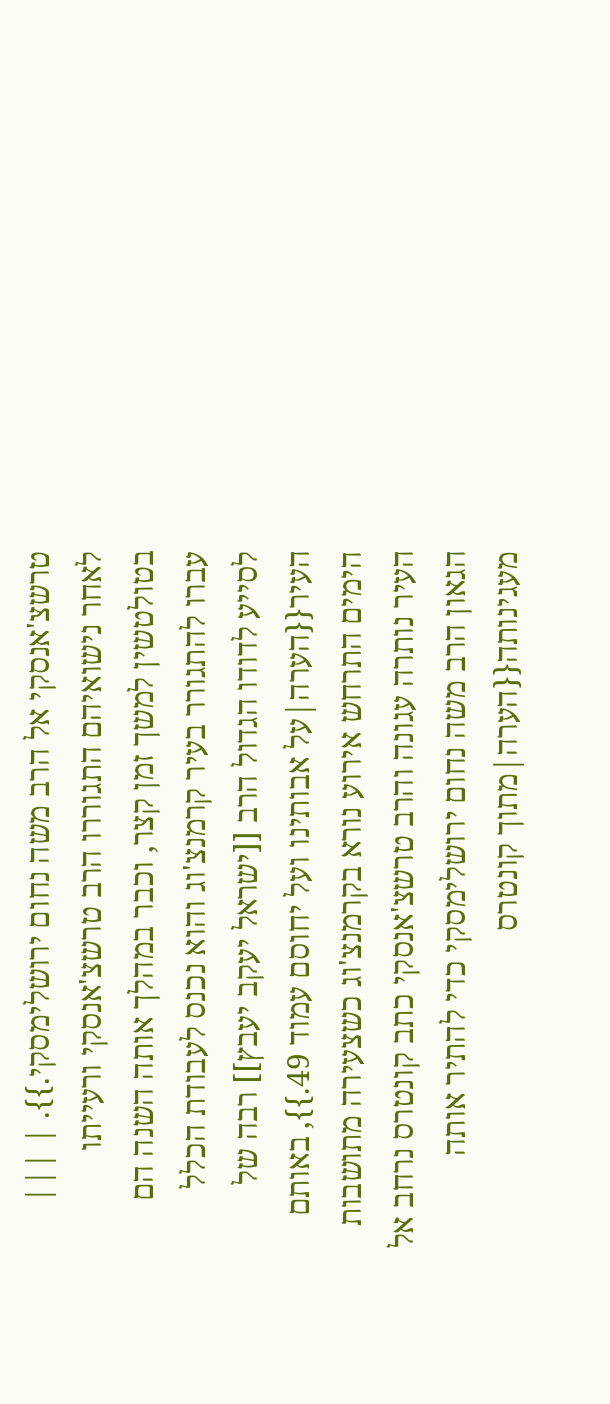טרשצ'אנסקי אל הרב משה נחום ירושלימסקי.}}. | |||
לאחר נישואיהם התגוררו הרב טרשצ'אנסקי ורעייתו בטולטשין למשך זמן קצר, וכבר במהלך אותה השנה הם עברו להתגורר בעיר קרמנצ'וג והוא נכנס לעבודת הכלל לסייע לדודו הגדול הרב [[ישראל יעקב יעבץ]] רבה של העיר{{הערה|על אבותינו ועל יחוסם עמוד 49.}}, באותם הימים התרחש אירוע נורא בקרמנצ'וג כשצעירה מתושבות העיר נותרה עגונה והרב טרשצ'אנסקי כתב קונטרס נרחב אל הגאון הרב משה נחום ירושלימסקי כדי להתיר אותה מעגינותה{{הערה|מתוך קונטרס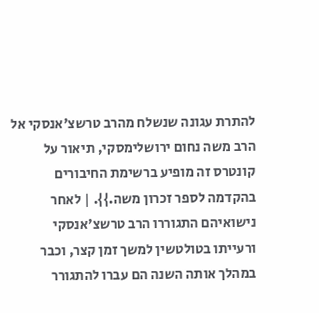להתרת עגונה שנשלח מהרב טרשצ'אנסקי אל הרב משה נחום ירושלימסקי, תיאור על קונטרס זה מופיע ברשימת החיבורים בהקדמה לספר זכרון משה.}}. | לאחר נישואיהם התגוררו הרב טרשצ'אנסקי ורעייתו בטולטשין למשך זמן קצר, וכבר במהלך אותה השנה הם עברו להתגורר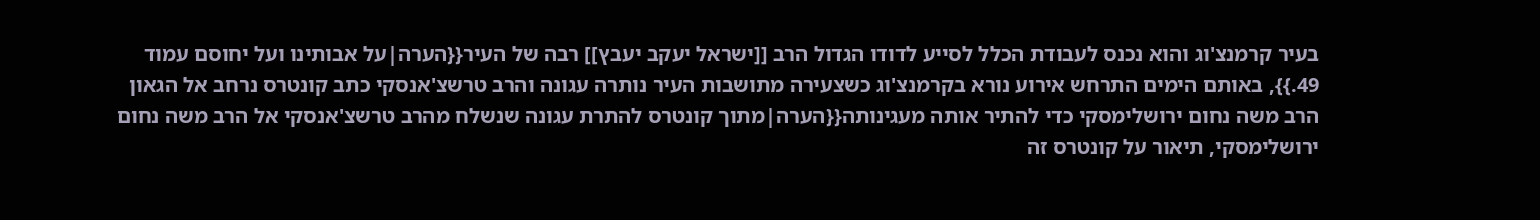בעיר קרמנצ'וג והוא נכנס לעבודת הכלל לסייע לדודו הגדול הרב [[ישראל יעקב יעבץ]] רבה של העיר{{הערה|על אבותינו ועל יחוסם עמוד 49.}}, באותם הימים התרחש אירוע נורא בקרמנצ'וג כשצעירה מתושבות העיר נותרה עגונה והרב טרשצ'אנסקי כתב קונטרס נרחב אל הגאון הרב משה נחום ירושלימסקי כדי להתיר אותה מעגינותה{{הערה|מתוך קונטרס להתרת עגונה שנשלח מהרב טרשצ'אנסקי אל הרב משה נחום ירושלימסקי, תיאור על קונטרס זה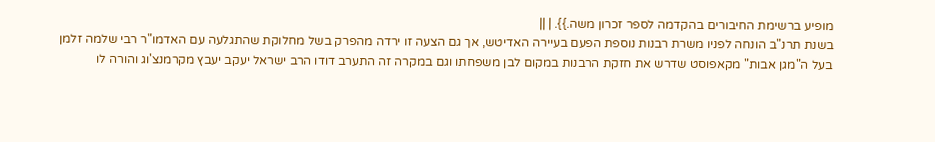מופיע ברשימת החיבורים בהקדמה לספר זכרון משה.}}. | ||
בשנת תרנ"ב הונחה לפניו משרת רבנות נוספת הפעם בעיירה האדיטש, אך גם הצעה זו ירדה מהפרק בשל מחלוקת שהתגלעה עם האדמו"ר רבי שלמה זלמן בעל ה"מגן אבות" מקאפוסט שדרש את חזקת הרבנות במקום לבן משפחתו וגם במקרה זה התערב דודו הרב ישראל יעקב יעבץ מקרמנצ'וג והורה לו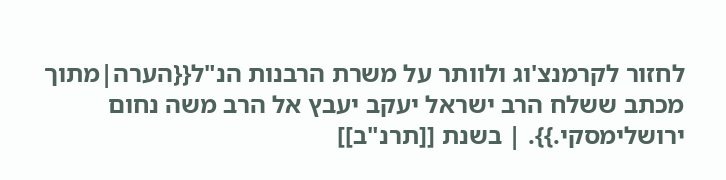לחזור לקרמנצ'וג ולוותר על משרת הרבנות הנ"ל{{הערה|מתוך מכתב ששלח הרב ישראל יעקב יעבץ אל הרב משה נחום ירושלימסקי.}}. | בשנת [[תרנ"ב]]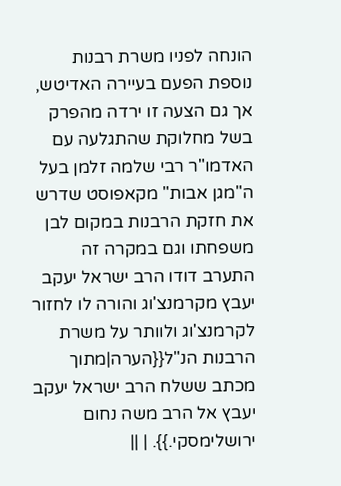הונחה לפניו משרת רבנות נוספת הפעם בעיירה האדיטש, אך גם הצעה זו ירדה מהפרק בשל מחלוקת שהתגלעה עם האדמו"ר רבי שלמה זלמן בעל ה"מגן אבות" מקאפוסט שדרש את חזקת הרבנות במקום לבן משפחתו וגם במקרה זה התערב דודו הרב ישראל יעקב יעבץ מקרמנצ'וג והורה לו לחזור לקרמנצ'וג ולוותר על משרת הרבנות הנ"ל{{הערה|מתוך מכתב ששלח הרב ישראל יעקב יעבץ אל הרב משה נחום ירושלימסקי.}}. | ||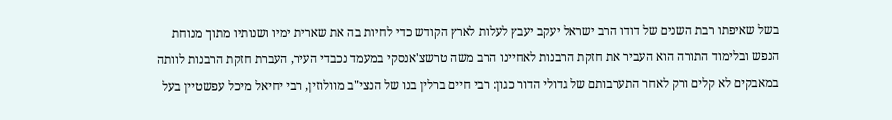בשל שאיפתו רבת השנים של דודו הרב ישראל יעקב יעבץ לעלות לארץ הקודש כדי לחיות בה את שארית ימיו ושנותיו מתוך מנוחת הנפש ובלימוד התורה הוא העביר את חזקת הרבנות לאחיינו הרב משה טרשצ'אנסקי במעמד נכבדי העיר, העברת חזקת הרבנות לוותה במאבקים לא קלים ורק לאחר התערבותם של גדולי הדור כגון: רבי חיים ברלין בנו של הנצי"ב מוולוזין, רבי יחיאל מיכל עפשטיין בעל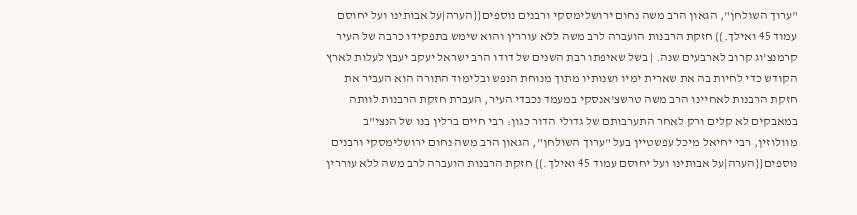"ערוך השולחן", הגאון הרב משה נחום ירושלימסקי ורבנים נוספים{{הערה|על אבותינו ועל יחוסם עמוד 45 ואילך.}} חזקת הרבנות הועברה לרב משה ללא עוררין והוא שימש בתפקידו כרבה של העיר קרמנצ'וג קרוב לארבעים שנה. | בשל שאיפתו רבת השנים של דודו הרב ישראל יעקב יעבץ לעלות לארץ הקודש כדי לחיות בה את שארית ימיו ושנותיו מתוך מנוחת הנפש ובלימוד התורה הוא העביר את חזקת הרבנות לאחיינו הרב משה טרשצ'אנסקי במעמד נכבדי העיר, העברת חזקת הרבנות לוותה במאבקים לא קלים ורק לאחר התערבותם של גדולי הדור כגון: רבי חיים ברלין בנו של הנצי"ב מוולוזין, רבי יחיאל מיכל עפשטיין בעל "ערוך השולחן", הגאון הרב משה נחום ירושלימסקי ורבנים נוספים{{הערה|על אבותינו ועל יחוסם עמוד 45 ואילך.}} חזקת הרבנות הועברה לרב משה ללא עוררין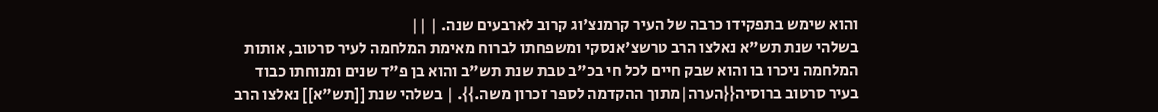והוא שימש בתפקידו כרבה של העיר קרמנצ'וג קרוב לארבעים שנה. | ||
בשלהי שנת תש"א נאלצו הרב טרשצ'אנסקי ומשפחתו לברוח מאימת המלחמה לעיר סרטוב, אותות המלחמה ניכרו בו והוא שבק חיים לכל חי בכ"ב טבת שנת תש"ב והוא בן פ"ד שנים ומנוחתו כבוד בעיר סרטוב ברוסיה{{הערה|מתוך ההקדמה לספר זכרון משה.}}. | בשלהי שנת [[תש"א]] נאלצו הרב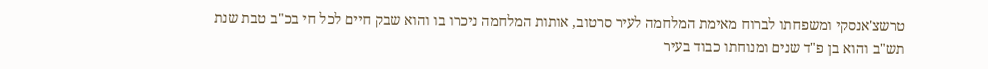טרשצ'אנסקי ומשפחתו לברוח מאימת המלחמה לעיר סרטוב, אותות המלחמה ניכרו בו והוא שבק חיים לכל חי בכ"ב טבת שנת תש"ב והוא בן פ"ד שנים ומנוחתו כבוד בעיר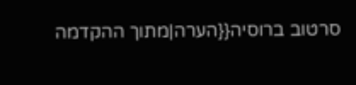סרטוב ברוסיה{{הערה|מתוך ההקדמה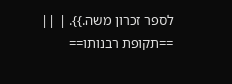לספר זכרון משה.}}. | ||
==תקופת רבנותו==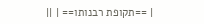| ==תקופת רבנותו== | ||